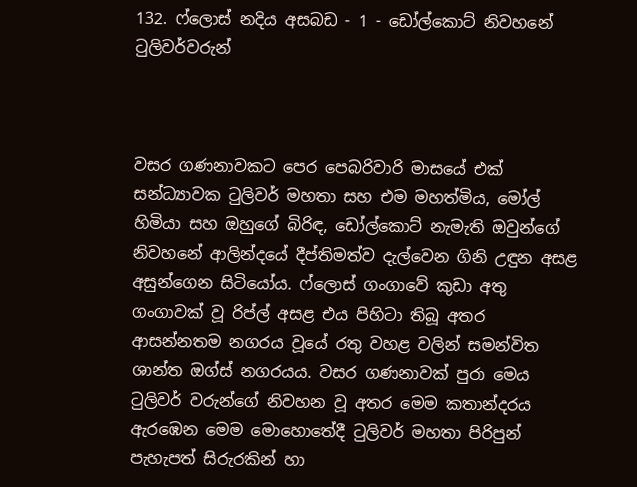132. ෆ්ලොස් නදිය අසබඩ - 1 - ඩෝල්කොට් නිවහනේ ටුලිවර්වරුන්



වසර ගණනාවකට පෙර පෙබරිවාරි මාසයේ එක් සන්ධ්‍යාවක ටුලිවර් මහතා සහ එම මහත්මිය, මෝල් හිමියා සහ ඔහුගේ බිරිඳ, ඩෝල්කොට් නැමැති ඔවුන්ගේ නිවහනේ ආලින්දයේ දීප්තිමත්ව දැල්වෙන ගිනි උඳුන අසළ අසුන්ගෙන සිටියෝය. ෆ්ලොස් ගංගාවේ කුඩා අතු ගංගාවක් වූ රිප්ල් අසළ එය පිහිටා තිබූ අතර ආසන්නතම නගරය වූයේ රතු වහළ වලින් සමන්විත ශාන්ත ඔග්ස් නගරයය. වසර ගණනාවක් පුරා මෙය ටුලිවර් වරුන්ගේ නිවහන වූ අතර මෙම කතාන්දරය ඇරඹෙන මෙම මොහොතේදී ටුලිවර් මහතා පිරිපුන් පැහැපත් සිරුරකින් හා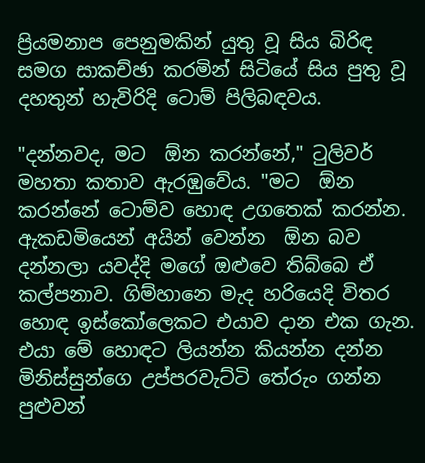ප්‍රියමනාප පෙනුමකින් යුතු වූ සිය බිරිඳ සමග සාකච්ඡා කරමින් සිටියේ සිය පුතු වූ දහතුන් හැවිරිදි ටොම් පිලිබඳවය.

"දන්නවද, මට  ඕන කරන්නේ," ටුලිවර් මහතා කතාව ඇරඹුවේය. "මට  ඕන කරන්නේ ටොම්ව හොඳ උගතෙක් කරන්න. ඇකඩමියෙන් අයින් වෙන්න  ඕන බව දන්නලා යවද්දි මගේ ඔළුවෙ තිබ්බෙ ඒ කල්පනාව. ගිම්හානෙ මැද හරියෙදි විතර හොඳ ඉස්කෝලෙකට එයාව දාන එක ගැන. එයා මේ හොඳට ලියන්න කියන්න දන්න මිනිස්සුන්ගෙ උප්පරවැට්ටි තේරුං ගන්න පුළුවන්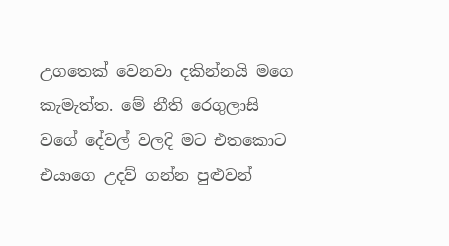උගතෙක් වෙනවා දකින්නයි මගෙ කැමැත්ත. මේ නීති රෙගුලාසි වගේ දේවල් වලදි මට එතකොට එයාගෙ උදව් ගන්න පුළුවන්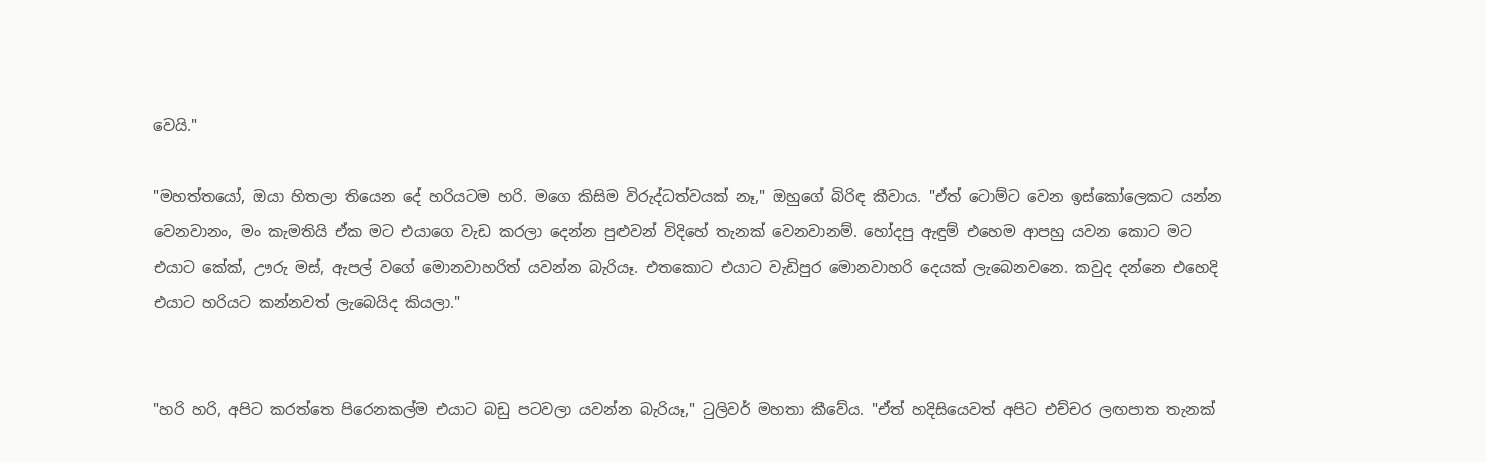වෙයි."

"මහත්තයෝ, ඔයා හිතලා තියෙන දේ හරියටම හරි. මගෙ කිසිම විරුද්ධත්වයක් නෑ," ඔහුගේ බිරිඳ කීවාය. "ඒත් ටොම්ට වෙන ඉස්කෝලෙකට යන්න වෙනවානං, මං කැමතියි ඒක මට එයාගෙ වැඩ කරලා දෙන්න පුළුවන් විදිහේ තැනක් වෙනවානම්. හෝදපු ඇඳුම් එහෙම ආපහු යවන කොට මට එයාට කේක්, ඌරු මස්, ඇපල් වගේ මොනවාහරිත් යවන්න බැරියෑ. එතකොට එයාට වැඩිපුර මොනවාහරි දෙයක් ලැබෙනවනෙ. කවුද දන්නෙ එහෙදි එයාට හරියට කන්නවත් ලැබෙයිද කියලා."


"හරි හරි, අපිට කරත්තෙ පිරෙනකල්ම එයාට බඩු පටවලා යවන්න බැරියෑ," ටුලිවර් මහතා කීවේය. "ඒත් හදිසියෙවත් අපිට එච්චර ලඟපාත තැනක්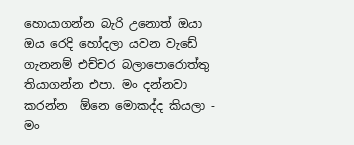හොයාගන්න බැරි උනොත් ඔයා ඔය රෙදි හෝදලා යවන වැඩේ ගැනනම් එච්චර බලාපොරොත්තු තියාගන්න එපා. මං දන්නවා කරන්න  ඕනෙ මොකද්ද කියලා - මං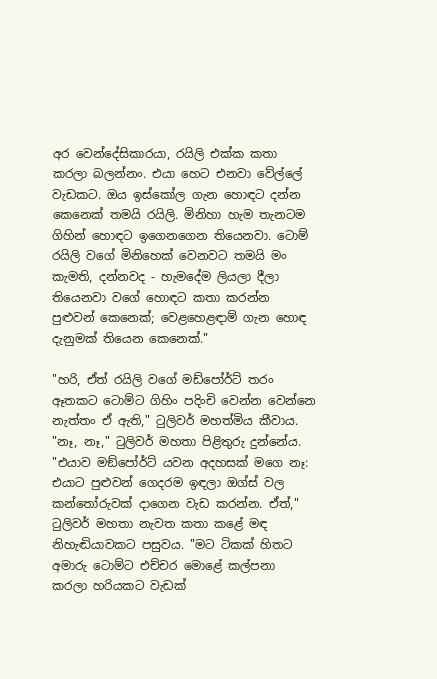අර වෙන්දේසිකාරයා, රයිලි එක්ක කතා කරලා බලන්නං. එයා හෙට එනවා වේල්ලේ වැඩකට. ඔය ඉස්කෝල ගැන හොඳට දන්න කෙනෙක් තමයි රයිලි. මිනිහා හැම තැනටම ගිහින් හොඳට ඉගෙනගෙන තියෙනවා. ටොම් රයිලි වගේ මිනිහෙක් වෙනවට තමයි මං කැමති, දන්නවද - හැමදේම ලියලා දීලා තියෙනවා වගේ හොඳට කතා කරන්න පුළුවන් කෙනෙක්; වෙළහෙළඳාම් ගැන හොඳ දැනුමක් තියෙන කෙනෙක්."

"හරි, ඒත් රයිලි වගේ මඩ්පෝර්ට් තරං ඈතකට ටොම්ට ගිහිං පදිංචි වෙන්න වෙන්නෙ නැත්තං ඒ ඇති," ටුලිවර් මහත්මිය කීවාය. "නෑ, නෑ," ටුලිවර් මහතා පිළිතුරු දුන්නේය. "එයාව මඞ්පෝර්ට් යවන අදහසක් මගෙ නෑ: එයාට පුළුවන් ගෙදරම ඉඳලා ඔග්ස් වල කන්තෝරුවක් දාගෙන වැඩ කරන්න. ඒත්," ටුලිවර් මහතා නැවත කතා කළේ මඳ නිහැඬියාවකට පසුවය. "මට ටිකක් හිතට අමාරු ටොම්ට එච්චර මොළේ කල්පනා කරලා හරියකට වැඩක්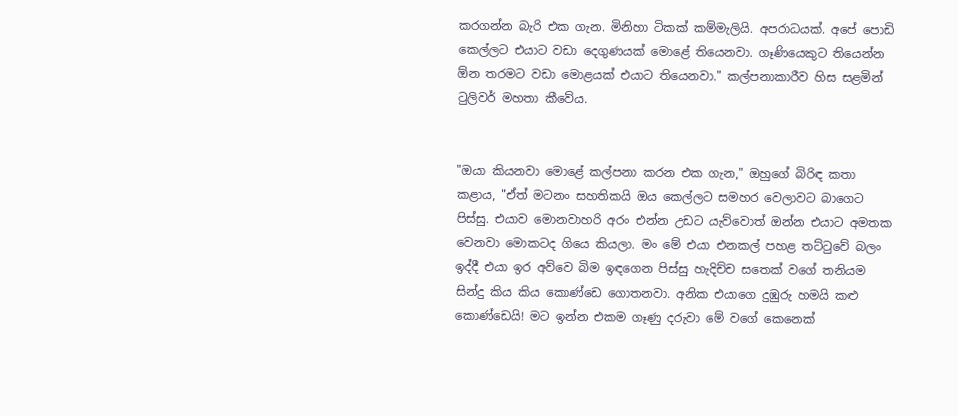කරගන්න බැරි එක ගැන. මිනිහා ටිකක් කම්මැලියි. අපරාධයක්. අපේ පොඩි කෙල්ලට එයාට වඩා දෙගුණයක් මොළේ තියෙනවා. ගෑණියෙකුට තියෙන්න  ඕන තරමට වඩා මොළයක් එයාට තියෙනවා." කල්පනාකාරීව හිස සළමින් ටුලිවර් මහතා කීවේය.


"ඔයා කියනවා මොළේ කල්පනා කරන එක ගැන," ඔහුගේ බිරිඳ කතා කළාය, "ඒත් මටනං සහතිකයි ඔය කෙල්ලට සමහර වෙලාවට බාගෙට පිස්සු. එයාව මොනවාහරි අරං එන්න උඩට යැව්වොත් ඔන්න එයාට අමතක වෙනවා මොකටද ගියෙ කියලා. මං මේ එයා එනකල් පහළ තට්ටුවේ බලං ඉද්දී එයා ඉර අව්වෙ බිම ඉඳගෙන පිස්සු හැදිච්ච සතෙක් වගේ තනියම සින්දු කිය කිය කොණ්ඩෙ ගොතනවා. අනික එයාගෙ දුඹුරු හමයි කළු කොණ්ඩෙයි! මට ඉන්න එකම ගෑණු දරුවා මේ වගේ කෙනෙක්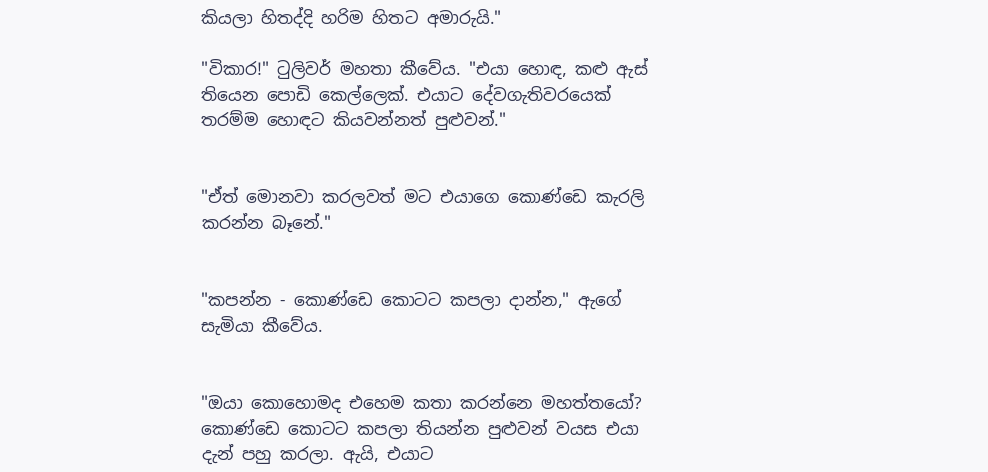කියලා හිතද්දි හරිම හිතට අමාරුයි."

"විකාර!" ටුලිවර් මහතා කීවේය. "එයා හොඳ, කළු ඇස් තියෙන පොඩි කෙල්ලෙක්. එයාට දේවගැතිවරයෙක් තරම්ම හොඳට කියවන්නත් පුළුවන්."


"ඒත් මොනවා කරලවත් මට එයාගෙ කොණ්ඩෙ කැරලි කරන්න බෑනේ."


"කපන්න - කොණ්ඩෙ කොටට කපලා දාන්න," ඇගේ සැමියා කීවේය.


"ඔයා කොහොමද එහෙම කතා කරන්නෙ මහත්තයෝ? කොණ්ඩෙ කොටට කපලා තියන්න පුළුවන් වයස එයා දැන් පහු කරලා. ඇයි, එයාට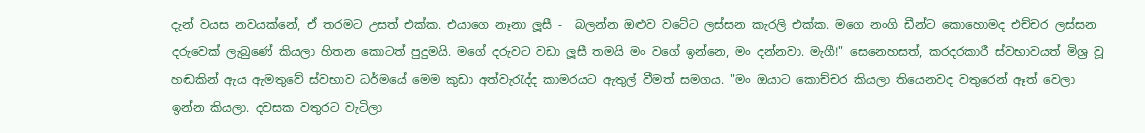දැන් වයස නවයක්නේ, ඒ තරමට උසත් එක්ක. එයාගෙ නෑනා ලූසී -  බලන්න ඔළුව වටේට ලස්සන කැරලි එක්ක. මගෙ නංගි ඩීන්ට කොහොමද එච්චර ලස්සන දරුවෙක් ලැබුණේ කියලා හිතන කොටත් පුදුමයි. මගේ දරුවට වඩා ලූසී තමයි මං වගේ ඉන්නෙ, මං දන්නවා. මැගී!" සෙනෙහසත්, කරදරකාරී ස්වභාවයත් මිශ්‍ර වූ හඬකින් ඇය ඇමතුවේ ස්වභාව ධර්මයේ මෙම කුඩා අත්වැරැද්ද කාමරයට ඇතුල් වීමත් සමගය. "මං ඔයාට කොච්චර කියලා තියෙනවද වතුරෙන් ඈත් වෙලා ඉන්න කියලා. දවසක වතුරට වැටිලා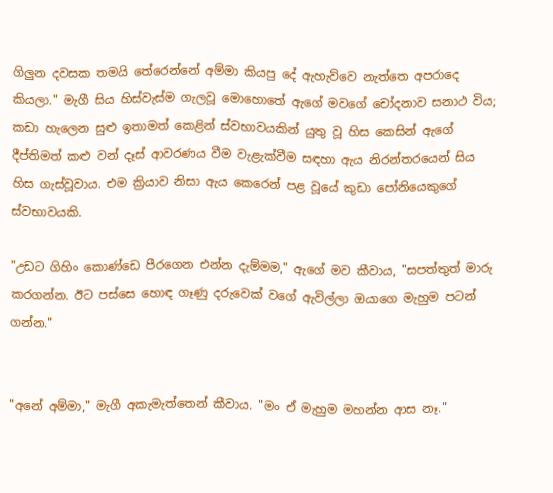ගිලුන දවසක තමයි තේරෙන්නේ අම්මා කියපු දේ ඇහැව්වෙ නැත්තෙ අපරාදෙ කියලා." මැගී සිය හිස්වැස්ම ගැලවූ මොහොතේ ඇගේ මවගේ චෝදනාව සනාථ විය; කඩා හැලෙන සුළු ඉතාමත් කෙළින් ස්වභාවයකින් යුතු වූ හිස කෙසින් ඇගේ දීප්තිමත් කළු වන් දෑස් ආවරණය වීම වැළැක්වීම සඳහා ඇය නිරන්තරයෙන් සිය හිස ගැස්වූවාය. එම ක්‍රියාව නිසා ඇය කෙරෙන් පළ වූයේ කුඩා පෝනියෙකුගේ ස්වභාවයකි.

"උඩට ගිහිං කොණ්ඩෙ පීරගෙන එන්න දැම්මම," ඇගේ මව කීවාය, "සපත්තුත් මාරු කරගන්න. ඊට පස්සෙ හොඳ ගෑණු දරුවෙක් වගේ ඇවිල්ලා ඔයාගෙ මැහුම පටන් ගන්න."


"අනේ අම්මා," මැගී අකැමැත්තෙන් කීවාය. "මං ඒ මැහුම මහන්න ආස නෑ."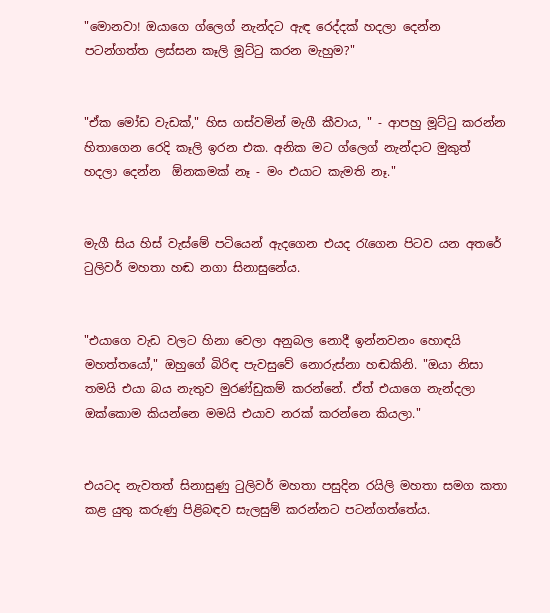"මොනවා! ඔයාගෙ ග්ලෙග් නැන්දට ඇඳ රෙද්දක් හදලා දෙන්න පටන්ගත්ත ලස්සන කෑලි මූට්ටු කරන මැහුම?"


"ඒක මෝඩ වැඩක්," හිස ගස්වමින් මැගී කීවාය, " - ආපහු මූට්ටු කරන්න හිතාගෙන රෙදි කෑලි ඉරන එක. අනික මට ග්ලෙග් නැන්දාට මුකුත් හදලා දෙන්න  ඕනකමක් නෑ - මං එයාට කැමති නෑ."


මැගී සිය හිස් වැස්මේ පටියෙන් ඇදගෙන එයද රැගෙන පිටව යන අතරේ ටුලිවර් මහතා හඬ නගා සිනාසුනේය.


"එයාගෙ වැඩ වලට හිනා වෙලා අනුබල නොදී ඉන්නවනං හොඳයි මහත්තයෝ," ඔහුගේ බිරිඳ පැවසුවේ නොරුස්නා හඬකිනි. "ඔයා නිසා තමයි එයා බය නැතුව මුරණ්ඩුකම් කරන්නේ. ඒත් එයාගෙ නැන්දලා ඔක්කොම කියන්නෙ මමයි එයාව නරක් කරන්නෙ කියලා."


එයටද නැවතත් සිනාසුණු ටුලිවර් මහතා පසුදින රයිලි මහතා සමග කතා කළ යුතු කරුණු පිළිබඳව සැලසුම් කරන්නට පටන්ගත්තේය.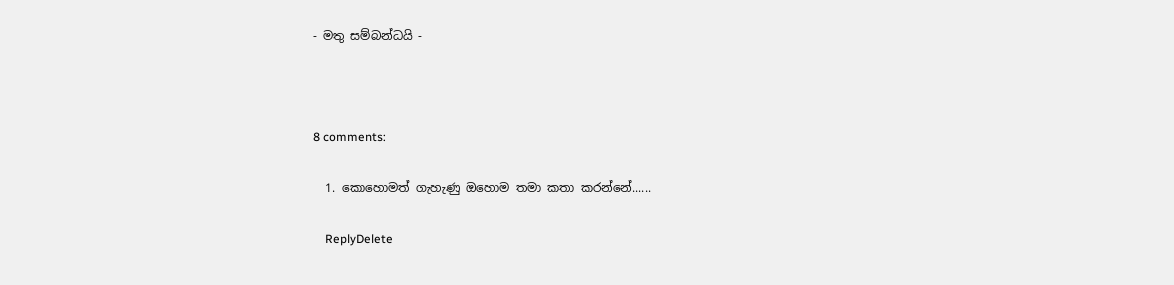- මතු සම්බන්ධයි -



8 comments:

  1. කොහොමත් ගැහැණු ඔහොම තමා කතා කරන්නේ......

    ReplyDelete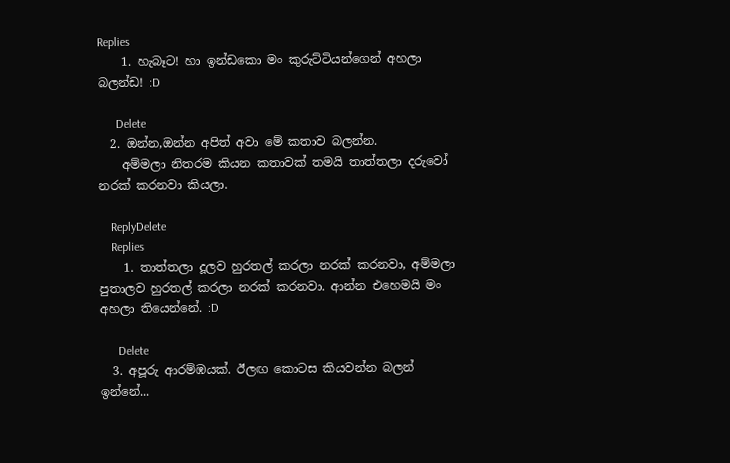Replies
    1. හැබෑට! හා ඉන්ඩකො මං කුරුට්ටියන්ගෙන් අහලා බලන්ඩ! :D

      Delete
  2. ඔන්න,ඔන්න අපිත් අවා මේ කතාව බලන්න.
    අම්මලා නිතරම කියන කතාවක් තමයි තාත්තලා දරුවෝ නරක් කරනවා කියලා.

    ReplyDelete
    Replies
    1. තාත්තලා දූලව හුරතල් කරලා නරක් කරනවා, අම්මලා පුතාලව හුරතල් කරලා නරක් කරනවා. ආන්න එහෙමයි මං අහලා තියෙන්නේ. :D

      Delete
  3. අපූරු ආරම්ඹයක්. ඊලඟ කොටස කියවන්න බලන් ඉන්නේ...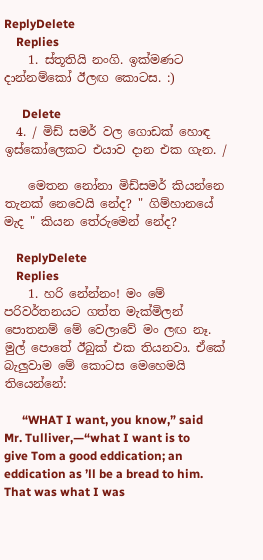ReplyDelete
    Replies
    1. ස්තූතියි නංගි. ඉක්මණට දාන්නම්කෝ ඊලඟ කොටස. :)

      Delete
  4. / මිඩ් සමර් වල ගොඩක් හොඳ ඉස්කෝලෙකට එයාව දාන එක ගැන. /

    මෙතන නෝනා මිඩ්සමර් කියන්නෙ තැනක් නෙවෙයි නේද? " ගිම්හානයේ මැද " කියන තේරුමෙන් නේද?

    ReplyDelete
    Replies
    1. හරි නේන්නං! මං මේ පරිවර්තනයට ගත්ත මැක්මිලන් පොතනම් මේ වෙලාවේ මං ලඟ නෑ. මුල් පොතේ ඊබුක් එක තියනවා. ඒකේ බැලුවාම මේ කොටස මෙහෙමයි තියෙන්නේ:

      “WHAT I want, you know,” said Mr. Tulliver,—“what I want is to give Tom a good eddication; an eddication as ’ll be a bread to him. That was what I was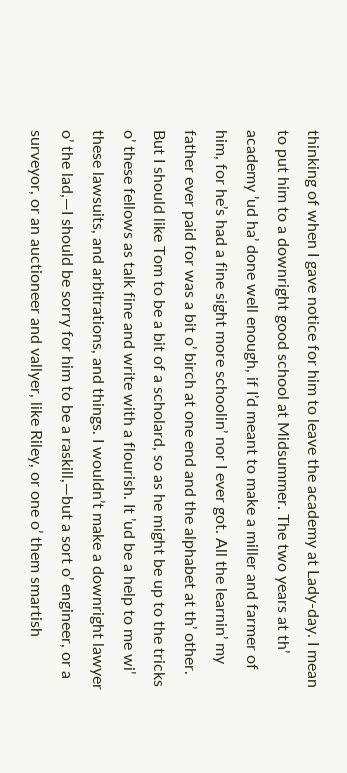thinking of when I gave notice for him to leave the academy at Lady-day. I mean to put him to a downright good school at Midsummer. The two years at th’ academy ’ud ha’ done well enough, if I’d meant to make a miller and farmer of him, for he’s had a fine sight more schoolin’ nor I ever got. All the learnin’ my father ever paid for was a bit o’ birch at one end and the alphabet at th’ other. But I should like Tom to be a bit of a scholard, so as he might be up to the tricks o’ these fellows as talk fine and write with a flourish. It ’ud be a help to me wi’ these lawsuits, and arbitrations, and things. I wouldn’t make a downright lawyer o’ the lad,—I should be sorry for him to be a raskill,—but a sort o’ engineer, or a surveyor, or an auctioneer and vallyer, like Riley, or one o’ them smartish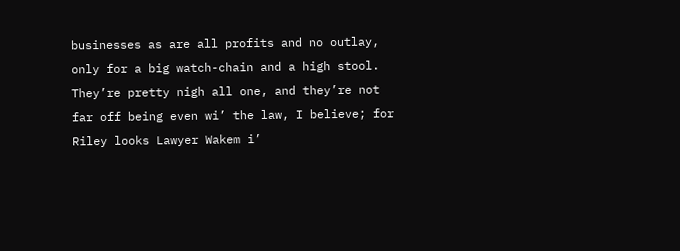businesses as are all profits and no outlay, only for a big watch-chain and a high stool. They’re pretty nigh all one, and they’re not far off being even wi’ the law, I believe; for Riley looks Lawyer Wakem i’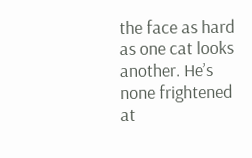the face as hard as one cat looks another. He’s none frightened at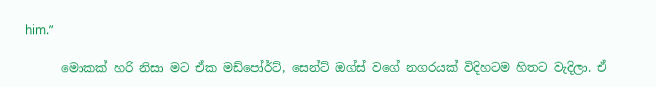him.”

      මොකක් හරි නිසා මට ඒක මඩ්පෝර්ට්, සෙන්ට් ඔග්ස් වගේ නගරයක් විදිහටම හිතට වැදිලා. ඒ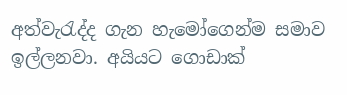අත්වැරැද්ද ගැන හැමෝගෙන්ම සමාව ඉල්ලනවා. අයියට ගොඩාක්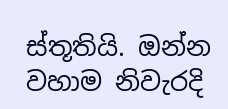ස්තූතියි. ඔන්න වහාම නිවැරදි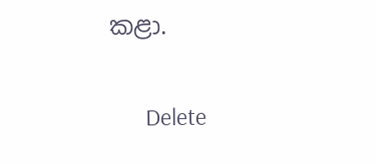කළා.

      Delete